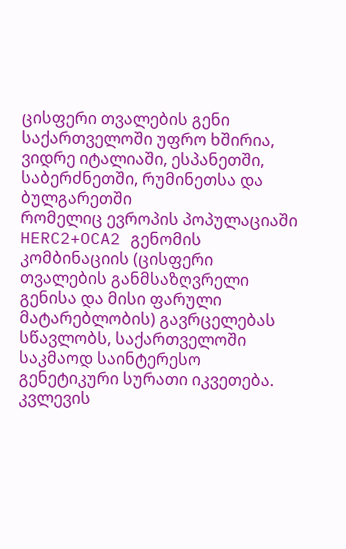ცისფერი თვალების გენი საქართველოში უფრო ხშირია, ვიდრე იტალიაში, ესპანეთში, საბერძნეთში, რუმინეთსა და ბულგარეთში
რომელიც ევროპის პოპულაციაში HERC2+OCA2 გენომის კომბინაციის (ცისფერი თვალების განმსაზღვრელი გენისა და მისი ფარული მატარებლობის) გავრცელებას სწავლობს, საქართველოში საკმაოდ საინტერესო გენეტიკური სურათი იკვეთება.
კვლევის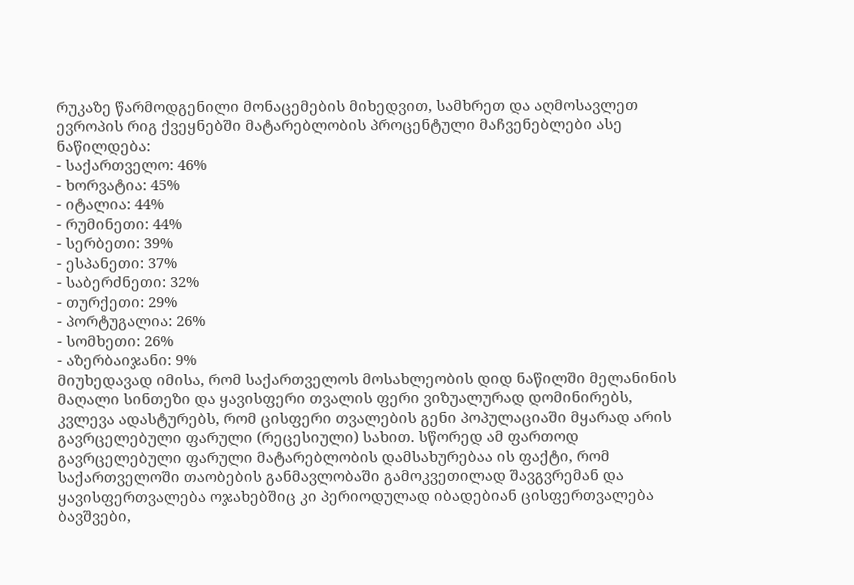რუკაზე წარმოდგენილი მონაცემების მიხედვით, სამხრეთ და აღმოსავლეთ ევროპის რიგ ქვეყნებში მატარებლობის პროცენტული მაჩვენებლები ასე ნაწილდება:
- საქართველო: 46%
- ხორვატია: 45%
- იტალია: 44%
- რუმინეთი: 44%
- სერბეთი: 39%
- ესპანეთი: 37%
- საბერძნეთი: 32%
- თურქეთი: 29%
- პორტუგალია: 26%
- სომხეთი: 26%
- აზერბაიჯანი: 9%
მიუხედავად იმისა, რომ საქართველოს მოსახლეობის დიდ ნაწილში მელანინის მაღალი სინთეზი და ყავისფერი თვალის ფერი ვიზუალურად დომინირებს, კვლევა ადასტურებს, რომ ცისფერი თვალების გენი პოპულაციაში მყარად არის გავრცელებული ფარული (რეცესიული) სახით. სწორედ ამ ფართოდ გავრცელებული ფარული მატარებლობის დამსახურებაა ის ფაქტი, რომ საქართველოში თაობების განმავლობაში გამოკვეთილად შავგვრემან და ყავისფერთვალება ოჯახებშიც კი პერიოდულად იბადებიან ცისფერთვალება ბავშვები,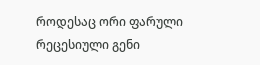როდესაც ორი ფარული რეცესიული გენი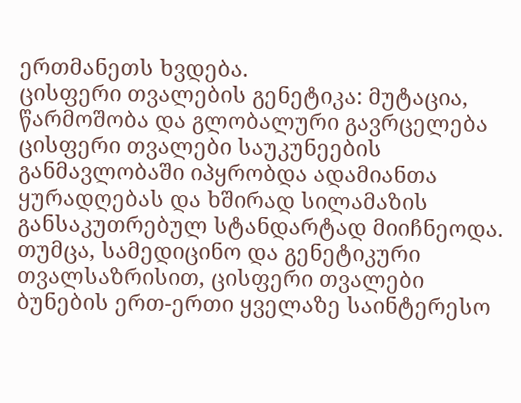ერთმანეთს ხვდება.
ცისფერი თვალების გენეტიკა: მუტაცია, წარმოშობა და გლობალური გავრცელება
ცისფერი თვალები საუკუნეების განმავლობაში იპყრობდა ადამიანთა ყურადღებას და ხშირად სილამაზის განსაკუთრებულ სტანდარტად მიიჩნეოდა. თუმცა, სამედიცინო და გენეტიკური თვალსაზრისით, ცისფერი თვალები ბუნების ერთ-ერთი ყველაზე საინტერესო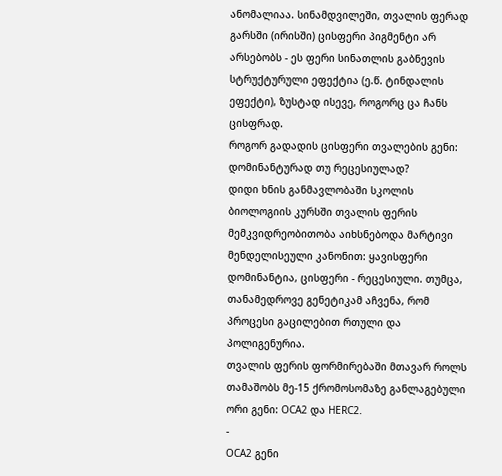ანომალიაა. სინამდვილეში, თვალის ფერად გარსში (ირისში) ცისფერი პიგმენტი არ არსებობს - ეს ფერი სინათლის გაბნევის სტრუქტურული ეფექტია (ე.წ. ტინდალის ეფექტი), ზუსტად ისევე, როგორც ცა ჩანს ცისფრად.
როგორ გადადის ცისფერი თვალების გენი: დომინანტურად თუ რეცესიულად?
დიდი ხნის განმავლობაში სკოლის ბიოლოგიის კურსში თვალის ფერის მემკვიდრეობითობა აიხსნებოდა მარტივი მენდელისეული კანონით: ყავისფერი დომინანტია, ცისფერი - რეცესიული. თუმცა, თანამედროვე გენეტიკამ აჩვენა, რომ პროცესი გაცილებით რთული და პოლიგენურია.
თვალის ფერის ფორმირებაში მთავარ როლს თამაშობს მე-15 ქრომოსომაზე განლაგებული ორი გენი: OCA2 და HERC2.
-
OCA2 გენი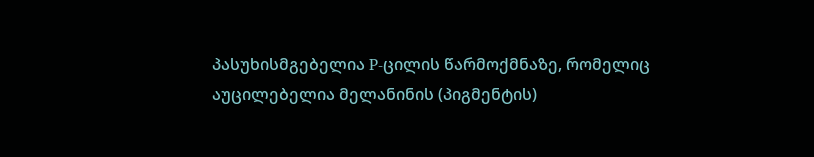პასუხისმგებელია P-ცილის წარმოქმნაზე, რომელიც აუცილებელია მელანინის (პიგმენტის)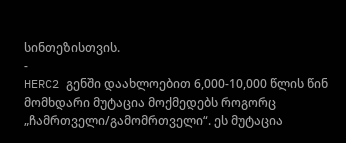სინთეზისთვის.
-
HERC2 გენში დაახლოებით 6,000-10,000 წლის წინ მომხდარი მუტაცია მოქმედებს როგორც „ჩამრთველი/გამომრთველი“. ეს მუტაცია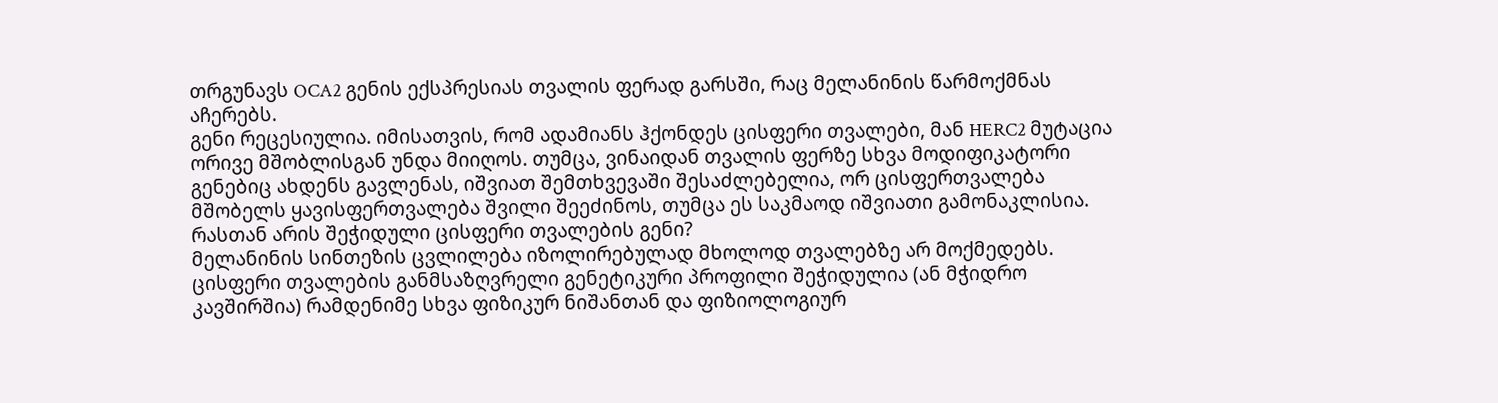თრგუნავს OCA2 გენის ექსპრესიას თვალის ფერად გარსში, რაც მელანინის წარმოქმნას აჩერებს.
გენი რეცესიულია. იმისათვის, რომ ადამიანს ჰქონდეს ცისფერი თვალები, მან HERC2 მუტაცია ორივე მშობლისგან უნდა მიიღოს. თუმცა, ვინაიდან თვალის ფერზე სხვა მოდიფიკატორი გენებიც ახდენს გავლენას, იშვიათ შემთხვევაში შესაძლებელია, ორ ცისფერთვალება მშობელს ყავისფერთვალება შვილი შეეძინოს, თუმცა ეს საკმაოდ იშვიათი გამონაკლისია.
რასთან არის შეჭიდული ცისფერი თვალების გენი?
მელანინის სინთეზის ცვლილება იზოლირებულად მხოლოდ თვალებზე არ მოქმედებს. ცისფერი თვალების განმსაზღვრელი გენეტიკური პროფილი შეჭიდულია (ან მჭიდრო კავშირშია) რამდენიმე სხვა ფიზიკურ ნიშანთან და ფიზიოლოგიურ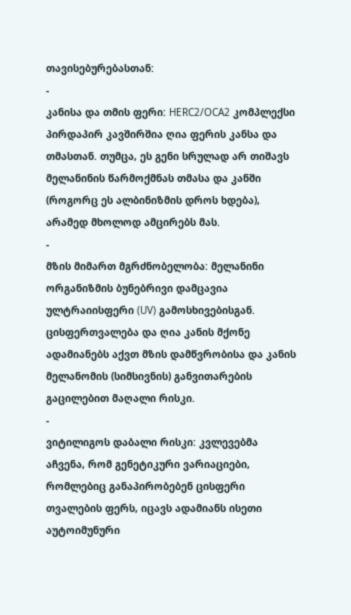თავისებურებასთან:
-
კანისა და თმის ფერი: HERC2/OCA2 კომპლექსი პირდაპირ კავშირშია ღია ფერის კანსა და თმასთან. თუმცა, ეს გენი სრულად არ თიშავს მელანინის წარმოქმნას თმასა და კანში (როგორც ეს ალბინიზმის დროს ხდება), არამედ მხოლოდ ამცირებს მას.
-
მზის მიმართ მგრძნობელობა: მელანინი ორგანიზმის ბუნებრივი დამცავია ულტრაიისფერი (UV) გამოსხივებისგან. ცისფერთვალება და ღია კანის მქონე ადამიანებს აქვთ მზის დამწვრობისა და კანის მელანომის (სიმსივნის) განვითარების გაცილებით მაღალი რისკი.
-
ვიტილიგოს დაბალი რისკი: კვლევებმა აჩვენა, რომ გენეტიკური ვარიაციები, რომლებიც განაპირობებენ ცისფერი თვალების ფერს, იცავს ადამიანს ისეთი აუტოიმუნური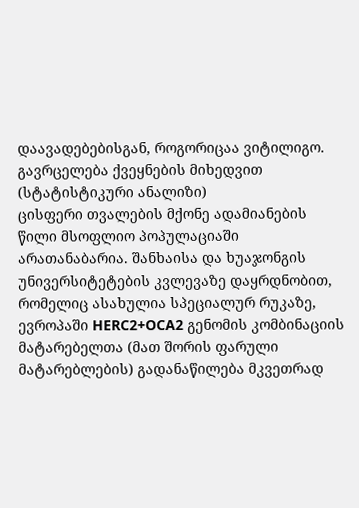დაავადებებისგან, როგორიცაა ვიტილიგო.
გავრცელება ქვეყნების მიხედვით (სტატისტიკური ანალიზი)
ცისფერი თვალების მქონე ადამიანების წილი მსოფლიო პოპულაციაში არათანაბარია. შანხაისა და ხუაჯონგის უნივერსიტეტების კვლევაზე დაყრდნობით, რომელიც ასახულია სპეციალურ რუკაზე, ევროპაში HERC2+OCA2 გენომის კომბინაციის მატარებელთა (მათ შორის ფარული მატარებლების) გადანაწილება მკვეთრად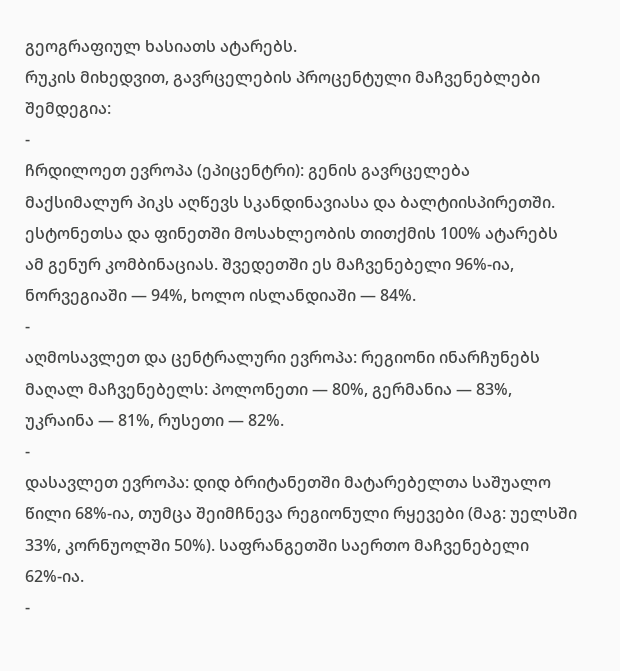გეოგრაფიულ ხასიათს ატარებს.
რუკის მიხედვით, გავრცელების პროცენტული მაჩვენებლები შემდეგია:
-
ჩრდილოეთ ევროპა (ეპიცენტრი): გენის გავრცელება მაქსიმალურ პიკს აღწევს სკანდინავიასა და ბალტიისპირეთში. ესტონეთსა და ფინეთში მოსახლეობის თითქმის 100% ატარებს ამ გენურ კომბინაციას. შვედეთში ეს მაჩვენებელი 96%-ია, ნორვეგიაში — 94%, ხოლო ისლანდიაში — 84%.
-
აღმოსავლეთ და ცენტრალური ევროპა: რეგიონი ინარჩუნებს მაღალ მაჩვენებელს: პოლონეთი — 80%, გერმანია — 83%, უკრაინა — 81%, რუსეთი — 82%.
-
დასავლეთ ევროპა: დიდ ბრიტანეთში მატარებელთა საშუალო წილი 68%-ია, თუმცა შეიმჩნევა რეგიონული რყევები (მაგ: უელსში 33%, კორნუოლში 50%). საფრანგეთში საერთო მაჩვენებელი 62%-ია.
-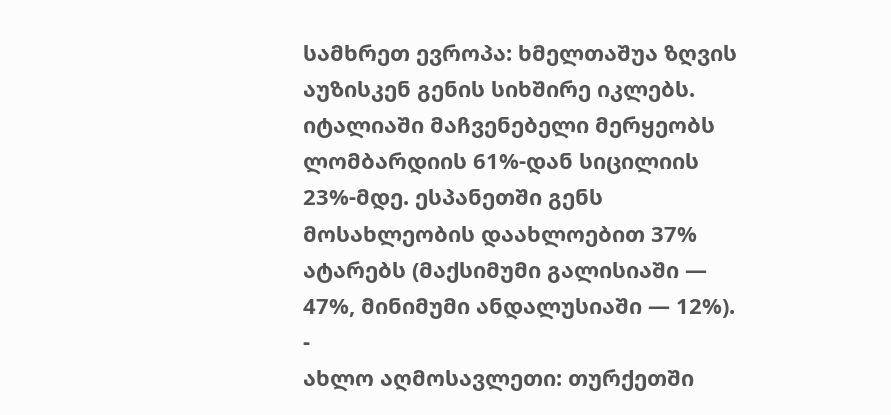სამხრეთ ევროპა: ხმელთაშუა ზღვის აუზისკენ გენის სიხშირე იკლებს. იტალიაში მაჩვენებელი მერყეობს ლომბარდიის 61%-დან სიცილიის 23%-მდე. ესპანეთში გენს მოსახლეობის დაახლოებით 37% ატარებს (მაქსიმუმი გალისიაში — 47%, მინიმუმი ანდალუსიაში — 12%).
-
ახლო აღმოსავლეთი: თურქეთში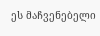ეს მაჩვენებელი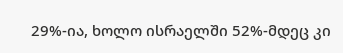29%-ია, ხოლო ისრაელში 52%-მდეც კი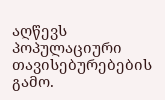აღწევს პოპულაციური თავისებურებების გამო.